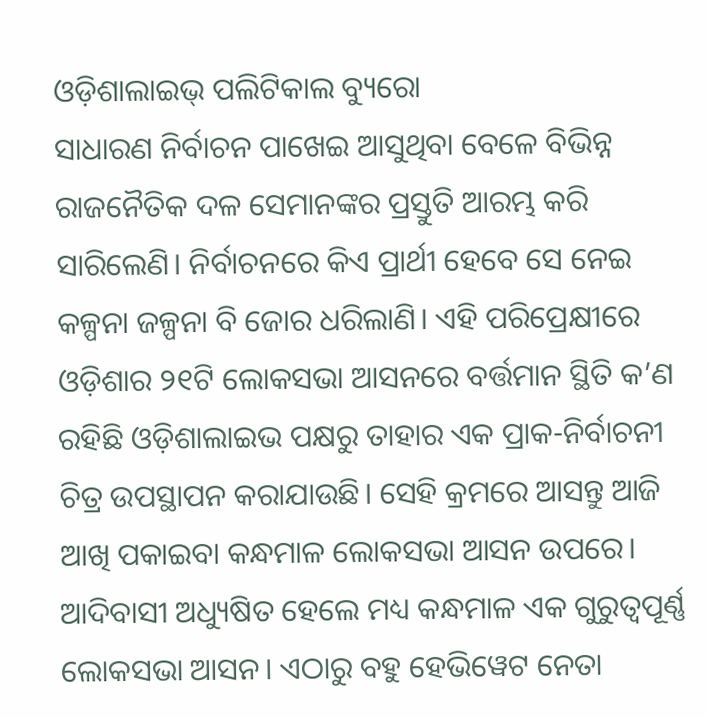ଓଡ଼ିଶାଲାଇଭ୍ ପଲିଟିକାଲ ବ୍ୟୁରୋ
ସାଧାରଣ ନିର୍ବାଚନ ପାଖେଇ ଆସୁଥିବା ବେଳେ ବିଭିନ୍ନ ରାଜନୈତିକ ଦଳ ସେମାନଙ୍କର ପ୍ରସ୍ତୁତି ଆରମ୍ଭ କରି ସାରିଲେଣି। ନିର୍ବାଚନରେ କିଏ ପ୍ରାର୍ଥୀ ହେବେ ସେ ନେଇ କଳ୍ପନା ଜଳ୍ପନା ବି ଜୋର ଧରିଲାଣି। ଏହି ପରିପ୍ରେକ୍ଷୀରେ ଓଡ଼ିଶାର ୨୧ଟି ଲୋକସଭା ଆସନରେ ବର୍ତ୍ତମାନ ସ୍ଥିତି କ’ଣ ରହିଛି ଓଡ଼ିଶାଲାଇଭ ପକ୍ଷରୁ ତାହାର ଏକ ପ୍ରାକ-ନିର୍ବାଚନୀ ଚିତ୍ର ଉପସ୍ଥାପନ କରାଯାଉଛି। ସେହି କ୍ରମରେ ଆସନ୍ତୁ ଆଜି ଆଖି ପକାଇବା କନ୍ଧମାଳ ଲୋକସଭା ଆସନ ଉପରେ।
ଆଦିବାସୀ ଅଧ୍ୟୁଷିତ ହେଲେ ମଧ୍ୟ କନ୍ଧମାଳ ଏକ ଗୁରୁତ୍ୱପୂର୍ଣ୍ଣ ଲୋକସଭା ଆସନ। ଏଠାରୁ ବହୁ ହେଭିୱେଟ ନେତା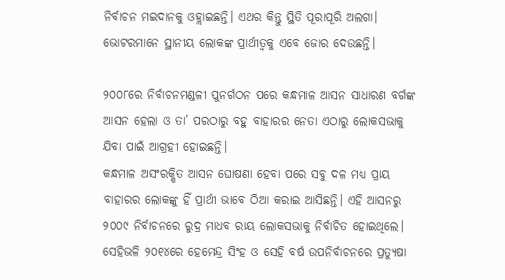ନିର୍ବାଚନ ମଇଦାନକୁ ଓହ୍ଲାଇଛନ୍ତି। ଏଥର କିନ୍ତୁ ସ୍ଥିତି ପୂରାପୂରି ଅଲଗା। ଭୋଟରମାନେ ସ୍ଥାନୀୟ ଲୋକଙ୍କ ପ୍ରାର୍ଥୀତ୍ୱକୁ ଏବେ ଜୋର ଦେଉଛନ୍ତି।

୨୦୦୮ରେ ନିର୍ବାଚନମଣ୍ଡଳୀ ପୁନର୍ଗଠନ ପରେ କନ୍ଧମାଳ ଆସନ ସାଧାରଣ ବର୍ଗଙ୍କ ଆସନ ହେଲା ଓ ତା’ ପରଠାରୁ ବହୁ ବାହାରର ନେତା ଏଠାରୁ ଲୋକସଭାକୁ ଯିବା ପାଇଁ ଆଗ୍ରହୀ ହୋଇଛନ୍ତି।
କନ୍ଧମାଳ ଅସଂରକ୍ଷିତ ଆସନ ଘୋଷଣା ହେବା ପରେ ସବୁ ଦଳ ମଧ୍ୟ ପ୍ରାୟ ବାହାରର ଲୋକଙ୍କୁ ହିଁ ପ୍ରାର୍ଥୀ ଭାବେ ଠିଆ କରାଇ ଆସିଛନ୍ତି। ଏହି ଆସନରୁ ୨୦୦୯ ନିର୍ବାଚନରେ ରୁଦ୍ର ମାଧବ ରାୟ ଲୋକସଭାକୁ ନିର୍ବାଚିତ ହୋଇଥିଲେ। ସେହିଭଳି ୨୦୧୪ରେ ହେମେନ୍ଦ୍ର ସିଂହ ଓ ସେହି ବର୍ଷ ଉପନିର୍ବାଚନରେ ପ୍ରତ୍ୟୁଷା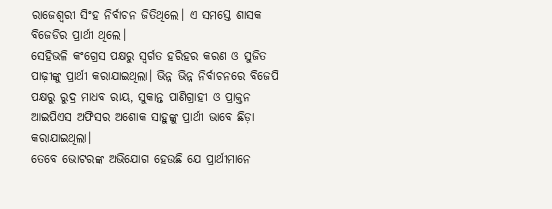ରାଜେଶ୍ୱରୀ ସିଂହ ନିର୍ବାଚନ ଜିତିଥିଲେ। ଏ ସମସ୍ତେ ଶାସକ ବିଜେଡିର ପ୍ରାର୍ଥୀ ଥିଲେ।
ସେହିଭଳି କଂଗ୍ରେସ ପକ୍ଷରୁ ସ୍ୱର୍ଗତ ହରିହର କରଣ ଓ ସୁଜିତ ପାଢ଼ୀଙ୍କୁ ପ୍ରାର୍ଥୀ କରାଯାଇଥିଲା। ଭିନ୍ନ ଭିନ୍ନ ନିର୍ବାଚନରେ ବିଜେପି ପକ୍ଷରୁ ରୁଦ୍ର ମାଧବ ରାୟ, ସୁକାନ୍ତ ପାଣିଗ୍ରାହୀ ଓ ପ୍ରାକ୍ତନ ଆଇପିଏସ ଅଫିସର ଅଶୋକ ସାହୁଙ୍କୁ ପ୍ରାର୍ଥୀ ଭାବେ ଛିଡ଼ା କରାଯାଇଥିଲା।
ତେବେ ଭୋଟରଙ୍କ ଅଭିଯୋଗ ହେଉଛି ଯେ ପ୍ରାର୍ଥୀମାନେ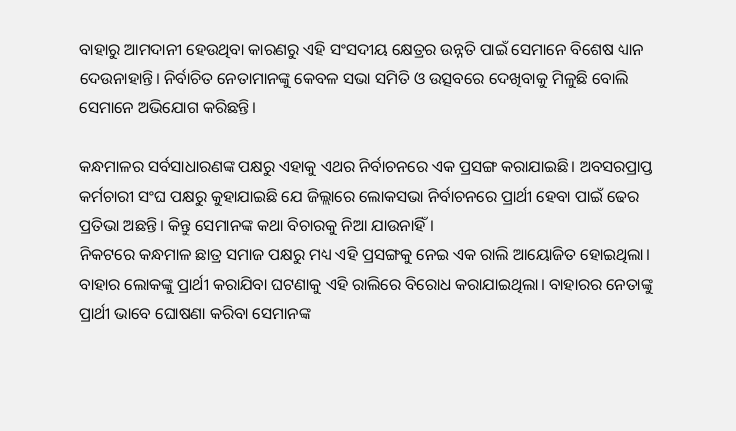ବାହାରୁ ଆମଦାନୀ ହେଉଥିବା କାରଣରୁ ଏହି ସଂସଦୀୟ କ୍ଷେତ୍ରର ଉନ୍ନତି ପାଇଁ ସେମାନେ ବିଶେଷ ଧ୍ୟାନ ଦେଉନାହାନ୍ତି। ନିର୍ବାଚିତ ନେତାମାନଙ୍କୁ କେବଳ ସଭା ସମିତି ଓ ଉତ୍ସବରେ ଦେଖିବାକୁ ମିଳୁଛି ବୋଲି ସେମାନେ ଅଭିଯୋଗ କରିଛନ୍ତି।

କନ୍ଧମାଳର ସର୍ବସାଧାରଣଙ୍କ ପକ୍ଷରୁ ଏହାକୁ ଏଥର ନିର୍ବାଚନରେ ଏକ ପ୍ରସଙ୍ଗ କରାଯାଇଛି। ଅବସରପ୍ରାପ୍ତ କର୍ମଚାରୀ ସଂଘ ପକ୍ଷରୁ କୁହାଯାଇଛି ଯେ ଜିଲ୍ଲାରେ ଲୋକସଭା ନିର୍ବାଚନରେ ପ୍ରାର୍ଥୀ ହେବା ପାଇଁ ଢେର ପ୍ରତିଭା ଅଛନ୍ତି। କିନ୍ତୁ ସେମାନଙ୍କ କଥା ବିଚାରକୁ ନିଆ ଯାଉନାହିଁ।
ନିକଟରେ କନ୍ଧମାଳ ଛାତ୍ର ସମାଜ ପକ୍ଷରୁ ମଧ୍ୟ ଏହି ପ୍ରସଙ୍ଗକୁ ନେଇ ଏକ ରାଲି ଆୟୋଜିତ ହୋଇଥିଲା। ବାହାର ଲୋକଙ୍କୁ ପ୍ରାର୍ଥୀ କରାଯିବା ଘଟଣାକୁ ଏହି ରାଲିରେ ବିରୋଧ କରାଯାଇଥିଲା। ବାହାରର ନେତାଙ୍କୁ ପ୍ରାର୍ଥୀ ଭାବେ ଘୋଷଣା କରିବା ସେମାନଙ୍କ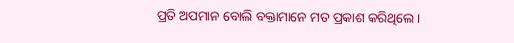ପ୍ରତି ଅପମାନ ବୋଲି ବକ୍ତାମାନେ ମତ ପ୍ରକାଶ କରିଥିଲେ।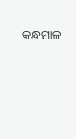କନ୍ଧମାଳ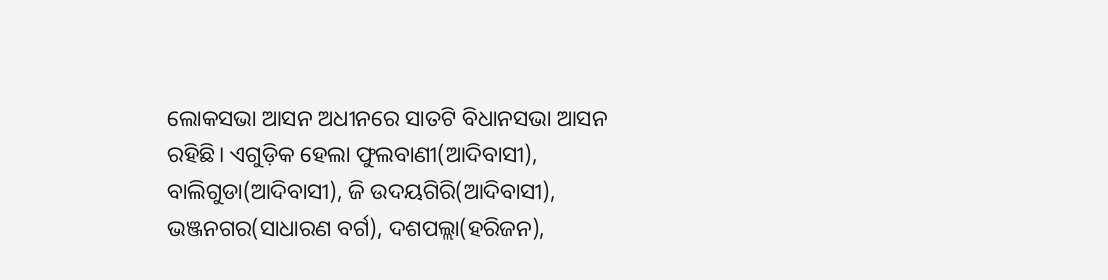ଲୋକସଭା ଆସନ ଅଧୀନରେ ସାତଟି ବିଧାନସଭା ଆସନ ରହିଛି। ଏଗୁଡ଼ିକ ହେଲା ଫୁଲବାଣୀ(ଆଦିବାସୀ), ବାଲିଗୁଡା(ଆଦିବାସୀ), ଜି ଉଦୟଗିରି(ଆଦିବାସୀ), ଭଞ୍ଜନଗର(ସାଧାରଣ ବର୍ଗ), ଦଶପଲ୍ଲା(ହରିଜନ),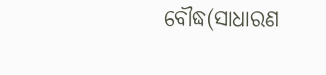ବୌଦ୍ଧ(ସାଧାରଣ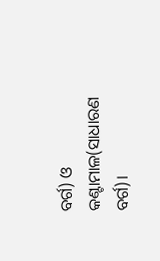ବର୍ଗ) ଓ କଣ୍ଟାମାଳ(ସାଧାରଣ ବର୍ଗ)।